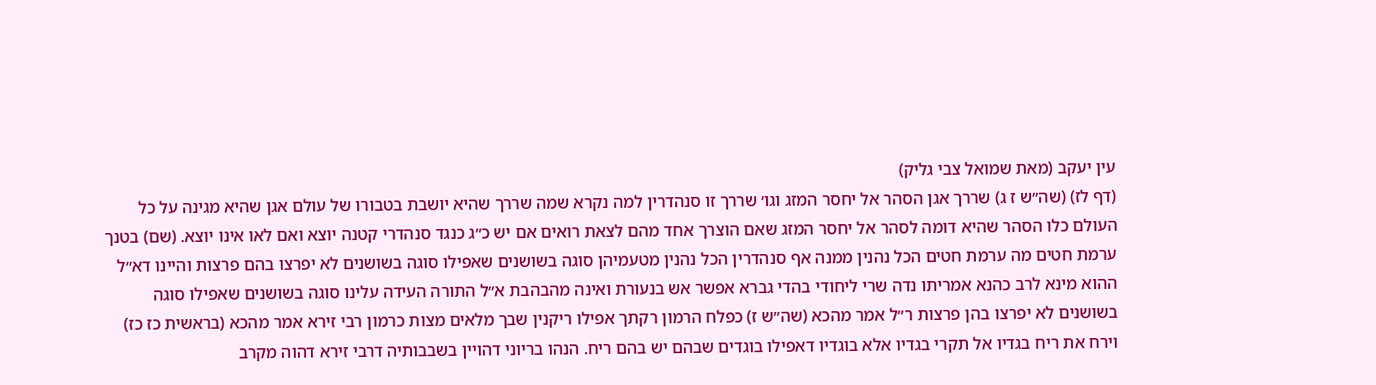עין יעקב (מאת שמואל צבי גליק)
(דף לז) (שה״ש ז ג) שררך אגן הסהר אל יחסר המזג וגו׳ שררך זו סנהדרין למה נקרא שמה שררך שהיא יושבת בטבורו של עולם אגן שהיא מגינה על כל העולם כלו הסהר שהיא דומה לסהר אל יחסר המזג שאם הוצרך אחד מהם לצאת רואים אם יש כ״ג כנגד סנהדרי קטנה יוצא ואם לאו אינו יוצא. (שם) בטנך ערמת חטים מה ערמת חטים הכל נהנין ממנה אף סנהדרין הכל נהנין מטעמיהן סוגה בשושנים שאפילו סוגה בשושנים לא יפרצו בהם פרצות והיינו דא״ל ההוא מינא לרב כהנא אמריתו נדה שרי ליחודי בהדי גברא אפשר אש בנעורת ואינה מהבהבת א״ל התורה העידה עלינו סוגה בשושנים שאפילו סוגה בשושנים לא יפרצו בהן פרצות ר״ל אמר מהכא (שה״ש ז) כפלח הרמון רקתך אפילו ריקנין שבך מלאים מצות כרמון רבי זירא אמר מהכא (בראשית כז כז) וירח את ריח בגדיו אל תקרי בגדיו אלא בוגדיו דאפילו בוגדים שבהם יש בהם ריח. הנהו בריוני דהויין בשבבותיה דרבי זירא דהוה מקרב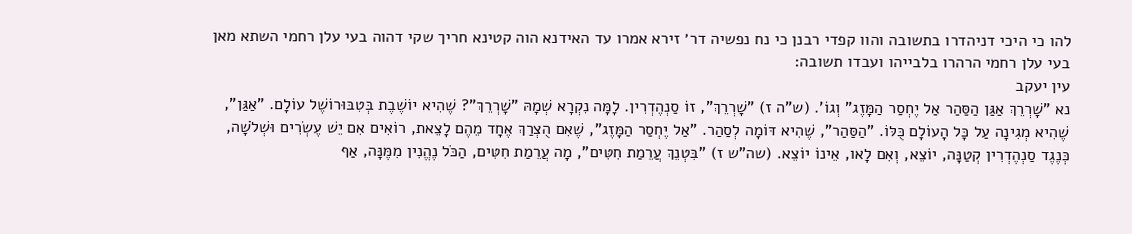להו כי היכי דניהדרו בתשובה והוו קפדי רבנן כי נח נפשיה דר׳ זירא אמרו עד האידנא הוה קטינא חריך שקי דהוה בעי עלן רחמי השתא מאן בעי עלן רחמי הרהרו בלבייהו ועבדו תשובה:
עין יעקב
נא "שָׁרְרֵךְ אַגַּן הַסַּהַר אַל יֶחְסַר הַמָּזֶג" וְגוֹ'. (ש"ה ז) "שָׁרְרֵךְ", זוֹ סַנְהֶדְרִין. לָמָּה נִקְרָא שְׁמָהּ "שָׁרְרֵךְ"? שֶׁהִיא יוֹשֶׁבֶת בְּטִבּוּרוֹשֶׁל עוֹלָם. "אַגַּן", שֶׁהִיא מְגִינָה עַל כָּל הָעוֹלָם כֻּלּוֹ. "הַסַּהַר", שֶׁהִיא דּוֹמָה לְסַהַר. "אַל יֶחְסַר הַמָּזֶג", שֶׁאִם הֻצְרַךְ אֶחָד מֵהֶם לָצֵאת, רוֹאִים אִם יֵשׁ עֶשְׂרִים וּשְׁלֹשָׁה, כְּנֶגֶד סַנְהֶדְרִין קְטַנָּה, יוֹצֵא, וְאִם לָאו, אֵינוֹ יוֹצֵא. (שה"ש ז) "בִּטְנֵךְ עֲרֵמַת חִטִּים", מָה עֲרֵמַת חִטִּים, הַכֹּל נֶהֱנִין מִמֶּנָּה, אַף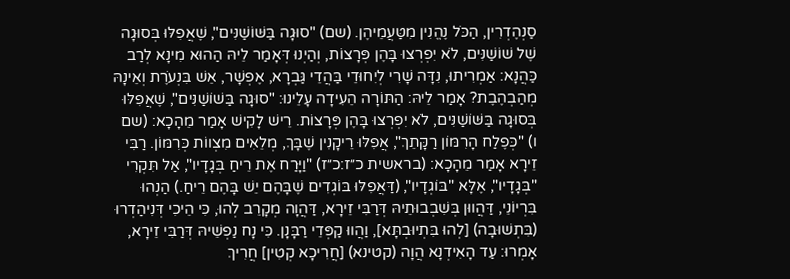סַנְהֶדְרִין, הַכֹּל נֶהֱנִין מִטַּעֲמֵיהֶן. (שם) "סוּגָה בַּשּׁוֹשַׁנִּים", שֶׁאֲפִלּוּ בְּסוּגָה שֶׁל שׁוֹשַׁנִּים, לֹא יִפְרְצוּ בָּהֶן פְּרָצוֹת, וְהַיְנוּ דְּאָמַר לֵיהּ הַהוּא מִינָא לְרַב כַּהֲנָא: אַמְרִיתוּ, נִדָּה שָׁרִי לְיִחוּדֵי בַּהֲדֵי גַּבְרָא, אֶפְשָׁר, אֵשׁ בִּנְעֹרֶת וְאֵינָהּ מְהַבְהֶבֶת? אָמַר לֵיהּ: הַתּוֹרָה הֵעִידָה עָלֵינוּ: "סוּגָה בַּשׁוֹשַׁנִּים", שֶׁאֲפִלּוּ בְּסוּגָה בַּשּׁוֹשַׁנִּים, לֹא יִפְרְצוּ בָּהֶן פְּרָצוֹת. רֵישׁ לָקִישׁ אָמַר מֵהָכָא: (שם ו) "כְּפֶלַח הָרִמּוֹן רַקָּתֵךְ", אֲפִלּוּ רֵיקָנִין שֶׁבָּךְ, מְלֵאִים מִצְווֹת כְּרִמּוֹן. רַבִּי זֵירָא אָמַר מֵהָכָא: (בראשית כ״ז:כ״ז) "וַיָּרַח אֶת רֵיחַ בְּגָדָיו", אַל תִּקְרִי "בְּגָדָיו", אֶלָּא "בּוֹגְדָיו", (דַּאֲפִלּוּ בּוֹגְדִים שֶׁבָּהֶם יֵשׁ בָּהֶם רֵיחַ.) הַנְהוּ בִּרְיוֹנֵי, דַּהֲווּן בְּשִׁבְבוּתֵיהּ דְּרַבִּי זֵירָא, דַּהֲוָה מְקָרֵב לְהוּ, כִּי הֵיכִי דְּנִיהַדְרוּ (בִּתְשׁוּבָה) [לְהוּ בִּתְיוּבְתָּא], וַהֲווּ קַפְּדֵי רַבָּנָן. כִּי נָח נַפְשֵׁיהּ דְּרַבִּי זֵירָא, אָמְרוּ: עַד הָאִידְנָא הֲוָה (קטינא) [חֲרִיכָא קְטִין] חֲרִיךְ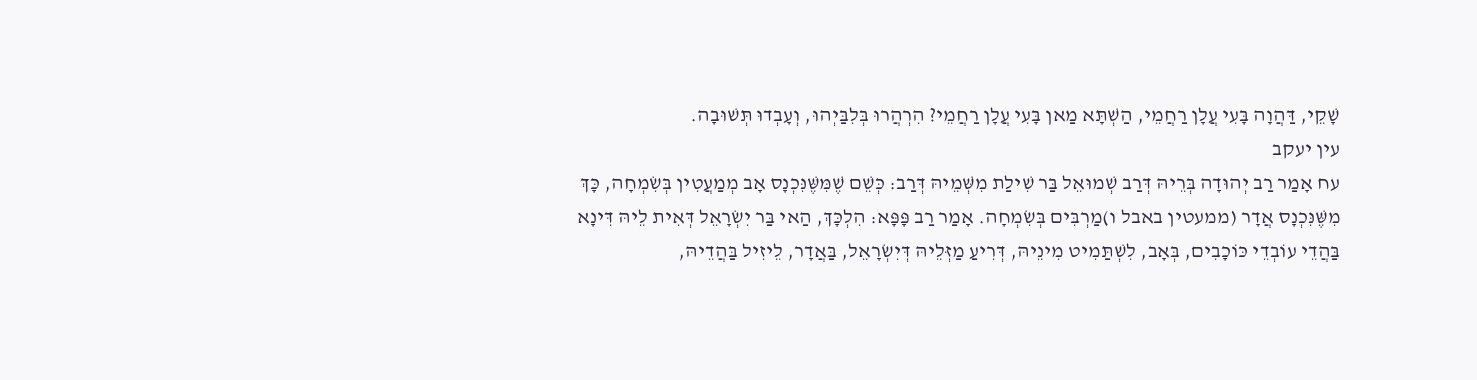שָׁקֵי, דַּהֲוָה בָּעִי עֲלָן רַחֲמֵי, הַשְׁתָּא מַאן בָּעִי עֲלָן רַחֲמֵי? הִרְהֲרוּ בְּלִבַּיְהוּ, וְעָבְדוּ תְּשׁוּבָה.
עין יעקב
עח אָמַר רַב יְהוּדָה בְּרֵיהּ דְּרַב שְׁמוּאֵל בַּר שִׁילַת מִשְּׁמֵיהּ דְּרַב: כְּשֵׁם שֶׁמִּשֶּׁנִּכְנָס אָב מְמַעֲטִין בְּשִׂמְחָה, כָּךְ מִשֶּׁנִּכְנָס אֲדָר (ממעטין באבל ו)מַרְבִּים בְּשִׂמְחָה. אָמַר רַב פָּפָּא: הִלְכָּךְ, הַאי בַּר יִשְׂרָאֵל דְּאִית לֵיהּ דִּינָא בַּהֲדֵי עוֹבְדֵי כּוֹכָבִים, בְּאָב, לִשְׁתַּמִיט מִינֵיהּ, דְּרִיעַ מַזְּלֵיהּ דְּיִשְׂרָאֵל, בַּאֲדָר, לֵיזִיל בַּהֲדֵיהּ,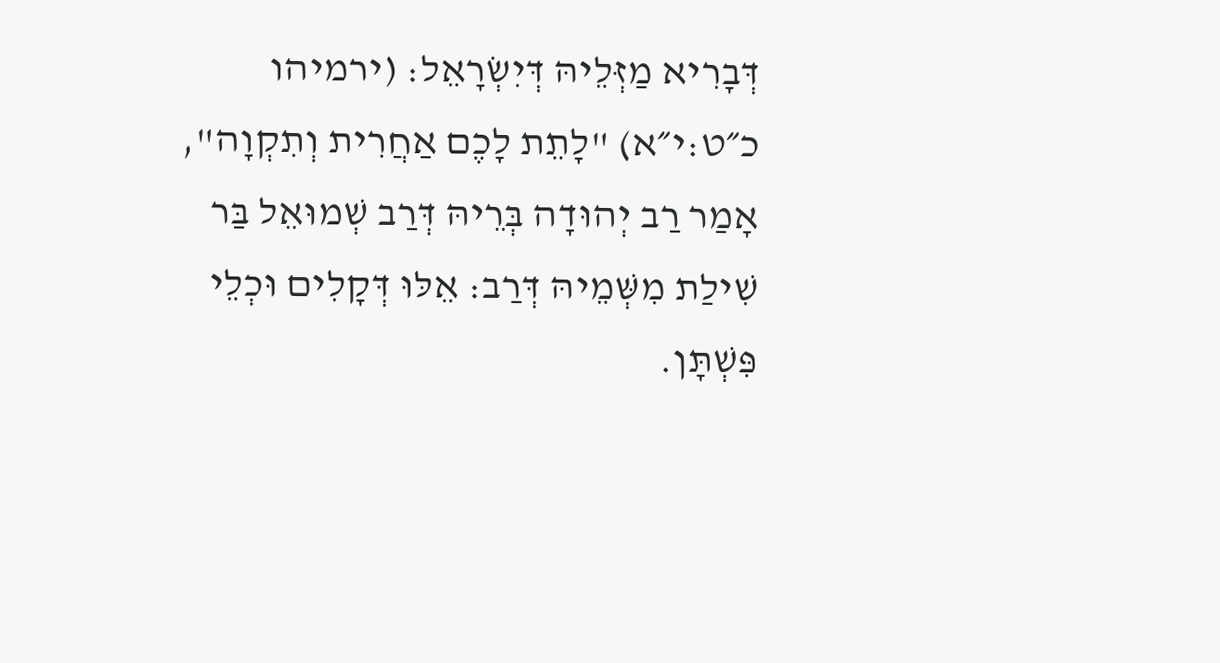דְּבָרִיא מַזְּלֵיהּ דְּיִשְׂרָאֵל: (ירמיהו כ״ט:י״א) "לָתֵת לָכֶם אַחֲרִית וְתִקְוָה", אָמַר רַב יְהוּדָה בְּרֵיהּ דְּרַב שְׁמוּאֵל בַּר שִׁילַת מִשְּׁמֵיהּ דְּרַב: אֵלּוּ דְּקָלִים וּכְלֵי פִּשְׁתָּן.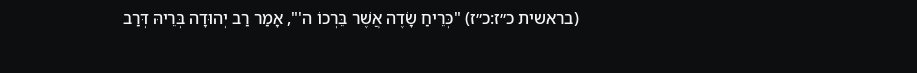(בראשית כ״ז:כ״ז) "כְּרֵיחַ שָׂדֶה אֲשֶׁר בֵּרְכוֹ ה'", אָמַר רַב יְהוּדָה בְּרֵיהּ דְּרַב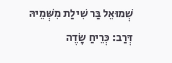שְׁמוּאֵל בַּר שִׁילַת מִשְּׁמֵיהּ דְּרַב: כְּרֵיחַ שָׂדֶה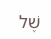שֶׁל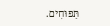תַּפּוּחִים.